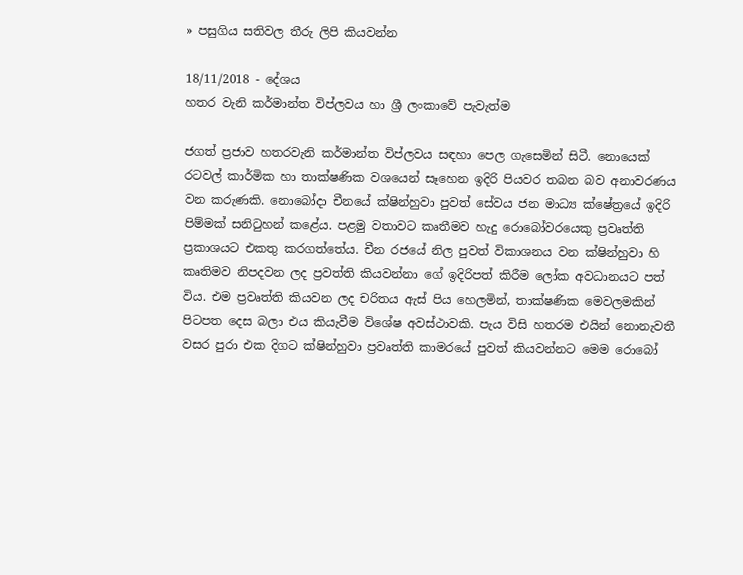» පසුගිය සතිවල තීරු ලිපි කියවන්න

18/11/2018 - දේශය
හතර වැනි කර්මාන්ත විප්ලවය හා ශ්‍රී ලංකාවේ පැවැත්ම

ජගත් ප්‍රජාව හතරවැනි කර්මාන්ත විප්ලවය සඳහා පෙල ගැසෙමින් සිටී. නොයෙක් රටවල් කාර්මික හා තාක්ෂණික වශයෙන් සෑහෙන ඉදිරි පියවර තබන බව අනාවරණය වන කරුණකි. නොබෝදා චීනයේ ක්ෂින්හුවා පුවත් සේවය ජන මාධ්‍ය ක්ෂේත්‍රයේ ඉදිරි පිම්මක් සනිටුහන් කළේය. පළමු වතාවට කෘතීමව හැදු රොබෝවරයෙකු ප්‍රවෘත්ති ප්‍රකාශයට එකතු කරගත්තේය. චීන රජයේ නිල පුවත් විකාශනය වන ක්ෂින්හුවා හි කෘතිමව නිපදවන ලද ප්‍රවත්ති කියවන්නා ගේ ඉදිරිපත් කිරීම ලෝක අවධානයට පත් විය. එම ප්‍රවෘත්ති කියවන ලද චරිතය ඇස් පිය හෙලමින්, තාක්ෂණික මෙවලමකින් පිටපත දෙස බලා එය කියැවීම විශේෂ අවස්ථාවකි. පැය විසි හතරම එයින් නොනැවතී වසර පුරා එක දිගට ක්ෂින්හුවා ප්‍රවෘත්ති කාමරයේ පුවත් කියවන්නට මෙම රොබෝ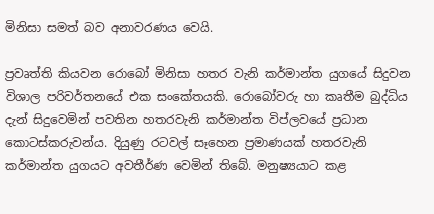මිනිසා සමත් බව අනාවරණය වෙයි.

ප්‍රවෘත්ති කියවන රොබෝ මිනිසා හතර වැනි කර්මාන්ත යුගයේ සිදුවන විශාල පරිවර්තනයේ එක සංකේතයකි. රොබෝවරු හා කෘතීම බුද්ධිය දැන් සිදුවෙමින් පවතින හතරවැනි කර්මාන්ත විප්ලවයේ ප්‍රධාන කොටස්කරුවන්ය. දියුණු රටවල් සෑහෙන ප්‍රමාණයක් හතරවැනි කර්මාන්ත යුගයට අවතීර්ණ වෙමින් තිබේ. මනුෂ්‍යයාට කළ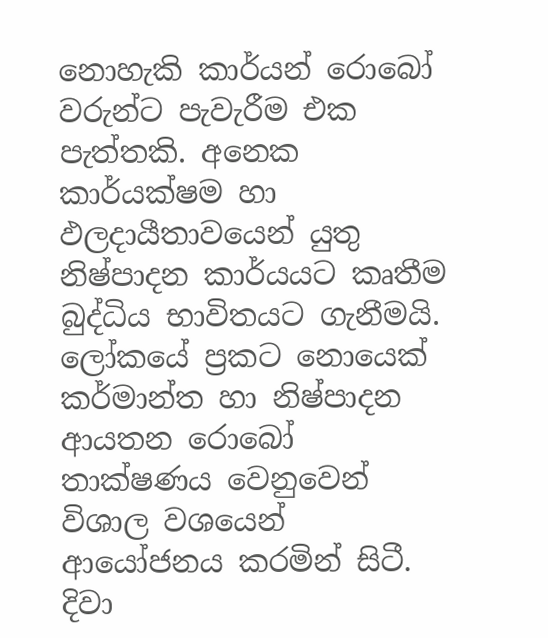නොහැකි කාර්යන් රොබෝ වරුන්ට පැවැරීම එක පැත්තකි. අනෙක කාර්යක්ෂම හා ඵලදායීතාවයෙන් යුතු නිෂ්පාදන කාර්යයට කෘතීම බුද්ධිය භාවිතයට ගැනීමයි. ලෝකයේ ප්‍රකට නොයෙක් කර්මාන්ත හා නිෂ්පාදන ආයතන රොබෝ තාක්ෂණය වෙනුවෙන් විශාල වශයෙන් ආයෝජනය කරමින් සිටී. දිවා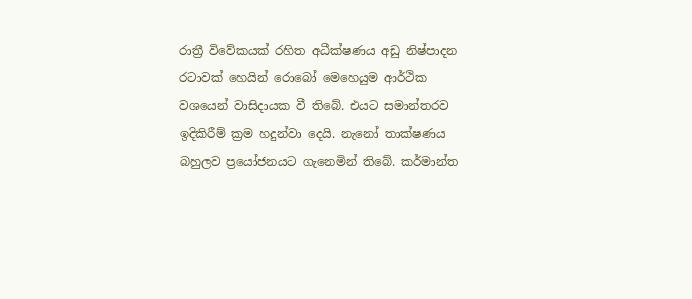රාත්‍රී විවේකයක් රහිත අධීක්ෂණය අඩු නිෂ්පාදන රටාවක් හෙයින් රොබෝ මෙහෙයුම ආර්ථික වශයෙන් වාසිදායක වී තිබේ. එයට සමාන්තරව ඉදිකිරීම් ක්‍රම හදුන්වා දෙයි. නැනෝ තාක්ෂණය බහුලව ප්‍රයෝජනයට ගැනෙමින් තිබේ. කර්මාන්ත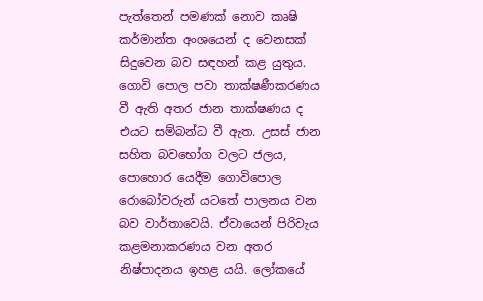පැත්තෙන් පමණක් නොව කෘෂි කර්මාන්ත අංශයෙන් ද වෙනසක් සිදුවෙන බව සඳහන් කළ යුතුය. ගොවි පොල පවා තාක්ෂණීකරණය වී ඇති අතර ජාන තාක්ෂණය ද එයට සම්බන්ධ වී ඇත. උසස් ජාන සහිත බවභෝග වලට ජලය, පොහොර යෙදීම ගොවිපොල රොබෝවරුන් යටතේ පාලනය වන බව වාර්තාවෙයි. ඒවායෙන් පිරිවැය කළමනාකරණය වන අතර නිෂ්පාදනය ඉහළ යයි. ලෝකයේ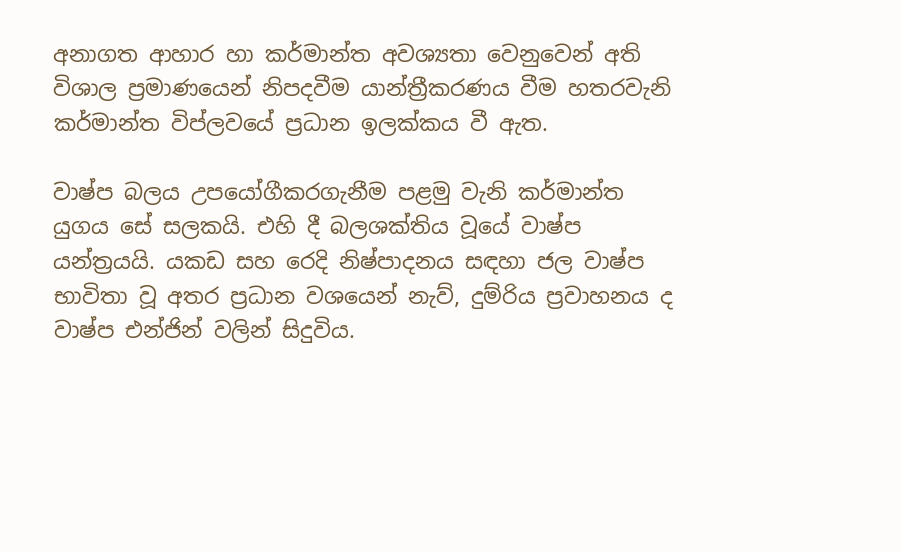අනාගත ආහාර හා කර්මාන්ත අවශ්‍යතා වෙනුවෙන් අති විශාල ප්‍රමාණයෙන් නිපදවීම යාන්ත්‍රීකරණය වීම හතරවැනි කර්මාන්ත විප්ලවයේ ප්‍රධාන ඉලක්කය වී ඇත.

වාෂ්ප බලය උපයෝගීකරගැනීම පළමු වැනි කර්මාන්ත යුගය සේ සලකයි. එහි දී බලශක්තිය වූයේ වාෂ්ප යන්ත්‍රයයි. යකඩ සහ රෙදි නිෂ්පාදනය සඳහා ජල වාෂ්ප භාවිතා වූ අතර ප්‍රධාන වශයෙන් නැව්, දුම්රිය ප්‍රවාහනය ද වාෂ්ප එන්ජින් වලින් සිදුවිය.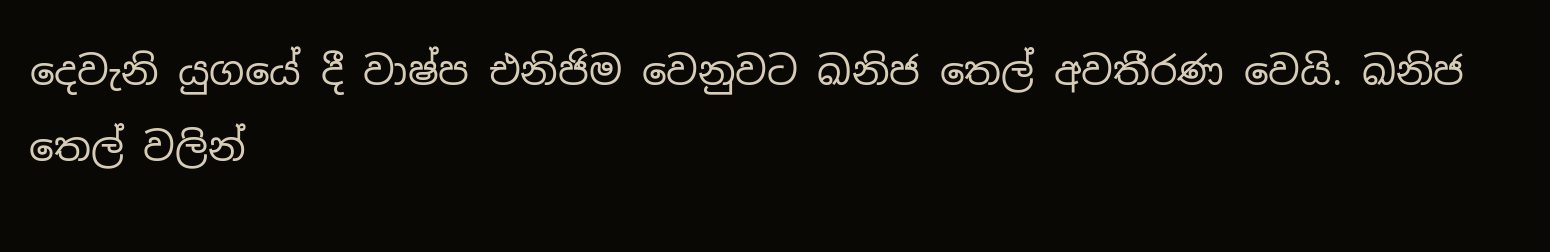දෙවැනි යුගයේ දී වාෂ්ප එනිජිම වෙනුවට ඛනිජ තෙල් අවතීරණ වෙයි. ඛනිජ තෙල් වලින්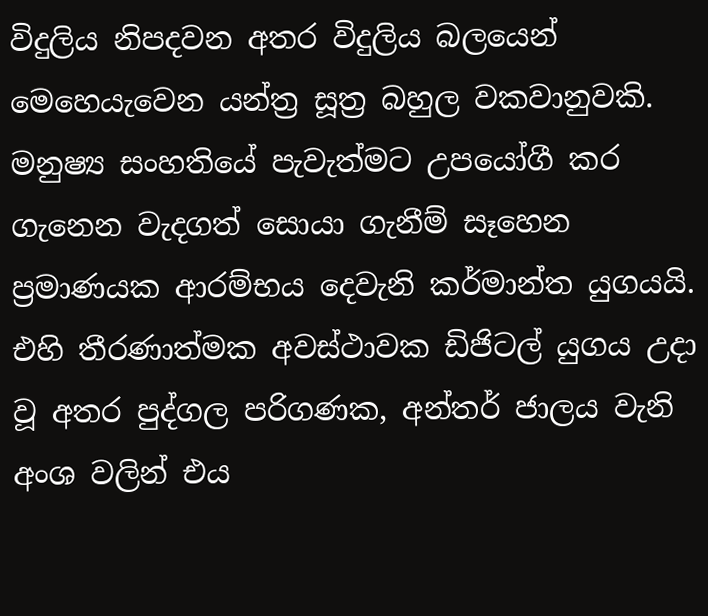විදුලිය නිපදවන අතර විදුලිය බලයෙන් මෙහෙයැවෙන යන්ත්‍ර සූත්‍ර බහුල වකවානුවකි. මනුෂ්‍ය සංහතියේ පැවැත්මට උපයෝගී කර ගැනෙන වැදගත් සොයා ගැනීම් සෑහෙන ප්‍රමාණයක ආරම්භය දෙවැනි කර්මාන්ත යුගයයි. එහි තීරණාත්මක අවස්ථාවක ඩිජිටල් යුගය උදා වූ අතර පුද්ගල පරිගණක, අන්තර් ජාලය වැනි අංශ වලින් එය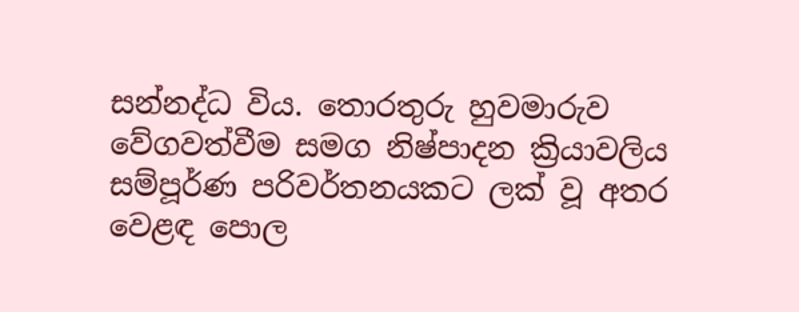සන්නද්ධ විය. තොරතුරු හුවමාරුව වේගවත්වීම සමග නිෂ්පාදන ක්‍රියාවලිය සම්පූර්ණ පරිවර්තනයකට ලක් වූ අතර වෙළඳ පොල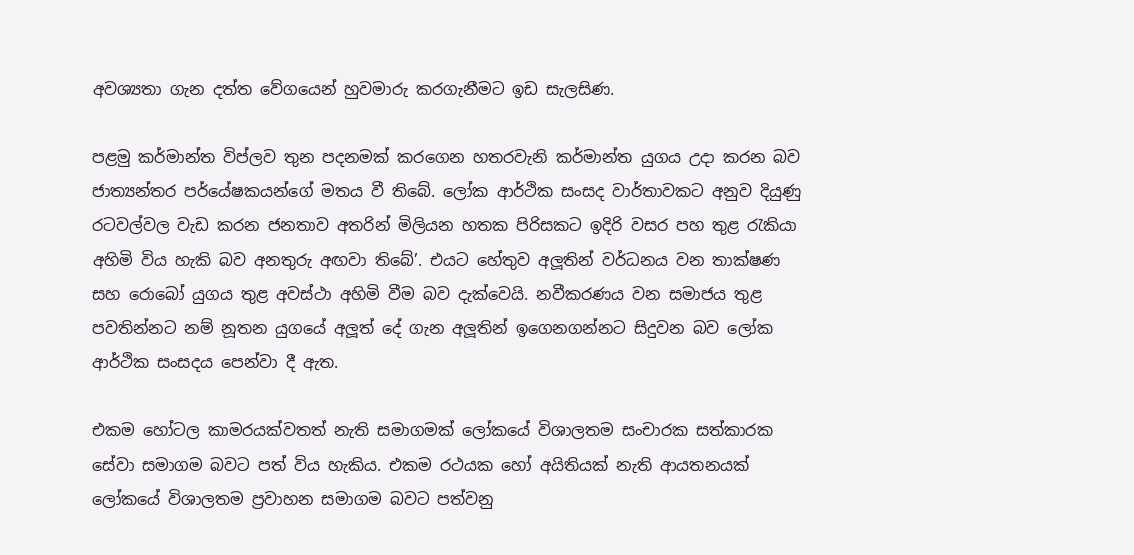අවශ්‍යතා ගැන දත්ත වේගයෙන් හුවමාරු කරගැනීමට ඉඩ සැලසිණ.

පළමු කර්මාන්ත විප්ලව තුන පදනමක් කරගෙන හතරවැනි කර්මාන්ත යුගය උදා කරන බව ජාත්‍යන්තර පර්යේෂකයන්ගේ මතය වී තිබේ. ලෝක ආර්ථික සංසද වාර්තාවකට අනුව දියුණු රටවල්වල වැඩ කරන ජනතාව අතරින් මිලියන හතක පිරිසකට ඉදිරි වසර පහ තුළ රැකියා අහිමි විය හැකි බව අනතුරු අඟවා තිබේ’. එයට හේතුව අලූතින් වර්ධනය වන තාක්ෂණ සහ රොබෝ යුගය තුළ අවස්ථා අහිමි වීම බව දැක්වෙයි. නවීකරණය වන සමාජය තුළ පවතින්නට නම් නූතන යුගයේ අලූත් දේ ගැන අලූතින් ඉගෙනගන්නට සිදුවන බව ලෝක ආර්ථික සංසදය පෙන්වා දී ඇත.

එකම හෝටල කාමරයක්වතත් නැති සමාගමක් ලෝකයේ විශාලතම සංචාරක සත්කාරක සේවා සමාගම බවට පත් විය හැකිය. එකම රථයක හෝ අයිතියක් නැති ආයතනයක් ලෝකයේ විශාලතම ප්‍රවාහන සමාගම බවට පත්වනු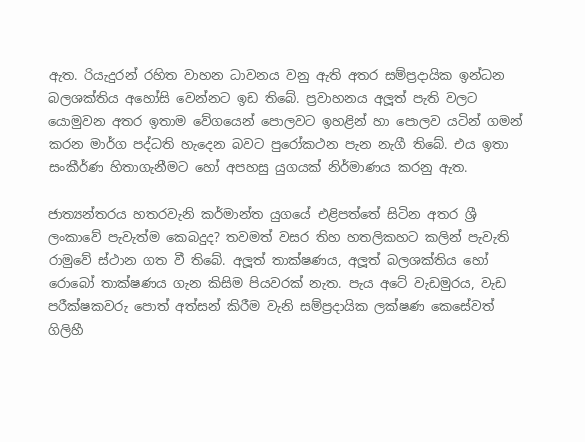ඇත. රියැදුරන් රහිත වාහන ධාවනය වනු ඇති අතර සම්ප්‍රදායික ඉන්ධන බලශක්තිය අහෝසි වෙන්නට ඉඩ තිබේ. ප්‍රවාහනය අලූත් පැති වලට යොමුවන අතර ඉතාම වේගයෙන් පොලවට ඉහළින් හා පොලව යටින් ගමන් කරන මාර්ග පද්ධති හැදෙන බවට පුරෝකථන පැන නැගී තිබේ. එය ඉතා සංකීර්ණ හිතාගැනීමට හෝ අපහසු යුගයක් නිර්මාණය කරනු ඇත.

ජාත්‍යන්තරය හතරවැනි කර්මාන්ත යුගයේ එළිපත්තේ සිටින අතර ශ්‍රී ලංකාවේ පැවැත්ම කෙබදුද? තවමත් වසර තිහ හතලිකහට කලින් පැවැති රාමුවේ ස්ථාන ගත වී තිබේ. අලූත් තාක්ෂණය, අලූත් බලශක්තිය හෝ රොබෝ තාක්ෂණය ගැන කිසිම පියවරක් නැත. පැය අටේ වැඩමුරය, වැඩ පරීක්ෂකවරු පොත් අත්සන් කිරීම වැනි සම්ප්‍රදායික ලක්ෂණ කෙසේවත් ගිලිහී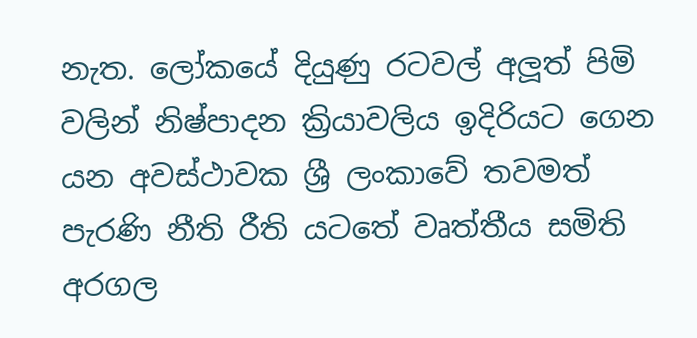නැත. ලෝකයේ දියුණු රටවල් අලූත් පිමි වලින් නිෂ්පාදන ක්‍රියාවලිය ඉදිරියට ගෙන යන අවස්ථාවක ශ්‍රී ලංකාවේ තවමත් පැරණි නීති රීති යටතේ වෘත්තීය සමිති අරගල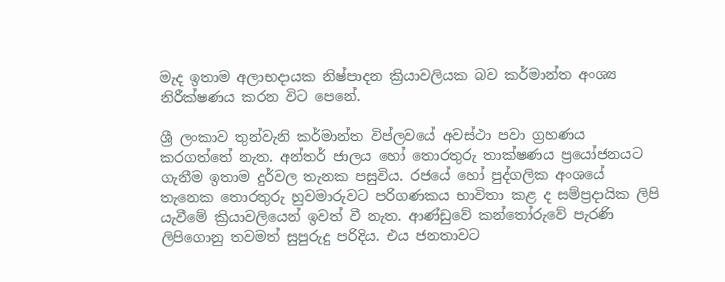මැද ඉතාම අලාභදායක නිෂ්පාදන ක්‍රියාවලියක බව කර්මාන්ත අංශ්‍ය නිරීක්ෂණය කරන විට පෙනේ.

ශ්‍රී ලංකාව තුන්වැනි කර්මාන්ත විප්ලවයේ අවස්ථා පවා ග්‍රහණය කරගත්තේ නැත. අන්තර් ජාලය හෝ තොරතුරු තාක්ෂණය ප්‍රයෝජනයට ගැනීම ඉතාම දුර්වල තැනක පසුවිය. රජයේ හෝ පුද්ගලික අංශයේ තැනෙක තොරතුරු හුවමාරුවට පරිගණකය භාවිතා කළ ද සම්ප්‍රදායික ලිපි යැවීමේ ක්‍රියාවලියෙන් ඉවත් වී නැත. ආණ්ඩුවේ කන්තෝරුවේ පැරණි ලිපිගොනු තවමත් සුපුරුදු පරිදිය. එය ජනතාවට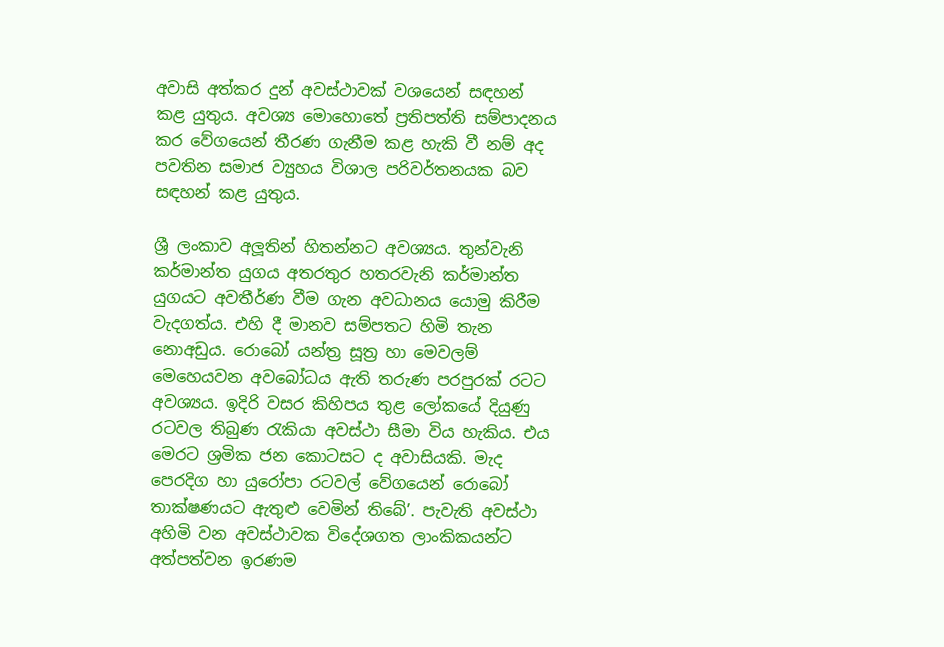අවාසි අත්කර දුන් අවස්ථාවක් වශයෙන් සඳහන් කළ යුතුය. අවශ්‍ය මොහොතේ ප්‍රතිපත්ති සම්පාදනය කර වේගයෙන් තීරණ ගැනීම කළ හැකි වී නම් අද පවතින සමාජ ව්‍යුහය විශාල පරිවර්තනයක බව සඳහන් කළ යුතුය.

ශ්‍රී ලංකාව අලූතින් හිතන්නට අවශ්‍යය. තුන්වැනි කර්මාන්ත යුගය අතරතුර හතරවැනි කර්මාන්ත යුගයට අවතීර්ණ වීම ගැන අවධානය යොමු කිරීම වැදගත්ය. එහි දී මානව සම්පතට හිමි තැන නොඅඩුය. රොබෝ යන්ත්‍ර සූත්‍ර හා මෙවලම් මෙහෙයවන අවබෝධය ඇති තරුණ පරපුරක් රටට අවශ්‍යය. ඉදිරි වසර කිහිපය තුළ ලෝකයේ දියුණු රටවල තිබුණ රැකියා අවස්ථා සීමා විය හැකිය. එය මෙරට ශ්‍රමික ජන කොටසට ද අවාසියකි. මැද පෙරදිග හා යුරෝපා රටවල් වේගයෙන් රොබෝ තාක්ෂණයට ඇතුළු වෙමින් තිබේ’. පැවැති අවස්ථා අහිමි වන අවස්ථාවක විදේශගත ලාංකිකයන්ට අත්පත්වන ඉරණම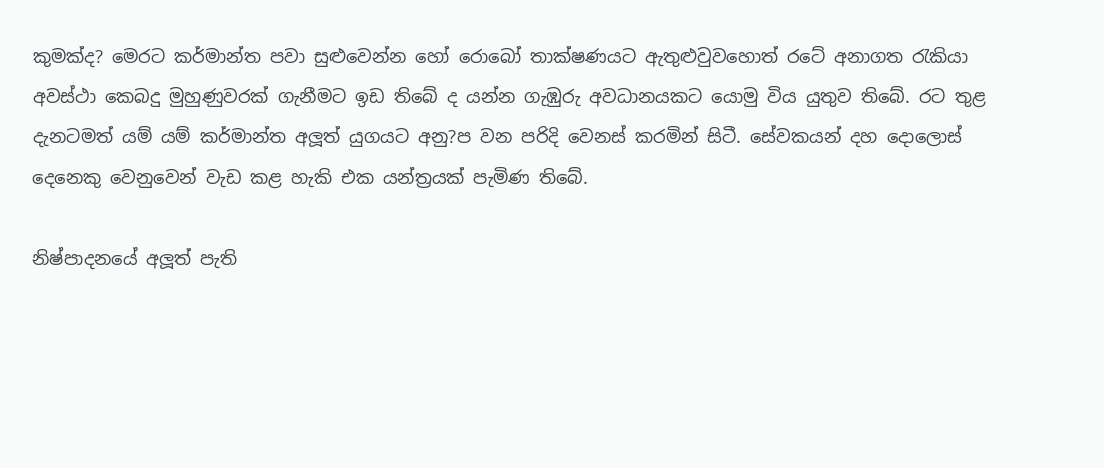කුමක්ද? මෙරට කර්මාන්ත පවා සුළුවෙන්න හෝ රොබෝ තාක්ෂණයට ඇතුළුවුවහොත් රටේ අනාගත රැකියා අවස්ථා කෙබදු මුහුණුවරක් ගැනීමට ඉඩ තිබේ ද යන්න ගැඹුරු අවධානයකට යොමු විය යුතුව තිබේ. රට තුළ දැනටමත් යම් යම් කර්මාන්ත අලූත් යුගයට අනු?ප වන පරිදි වෙනස් කරමින් සිටී. සේවකයන් දහ දොලොස් දෙනෙකු වෙනුවෙන් වැඩ කළ හැකි එක යන්ත්‍රයක් පැමිණ තිබේ.

නිෂ්පාදනයේ අලූත් පැති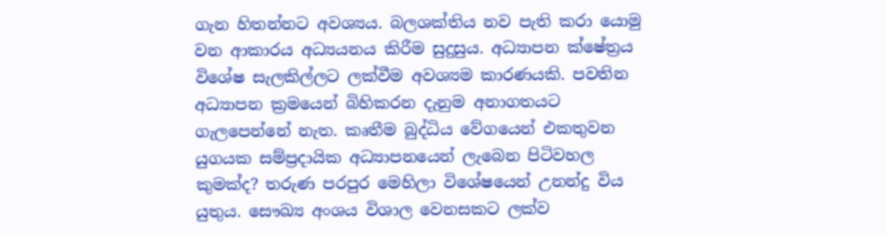ගැන හිතන්නට අවශ්‍යය. බලශක්තිය නව පැති කරා යොමු වන ආකාරය අධ්‍යයනය කිරීම සුදුසුය. අධ්‍යාපන ක්ෂේත්‍රය විශේෂ සැලකිල්ලට ලක්වීම අවශ්‍යම කාරණයකි. පවතින අධ්‍යාපන ක්‍රමයෙන් බිහිකරන දැනුම අනාගතයට ගැලපෙන්නේ නැත. කෘතීම බුද්ධිය වේගයෙන් එකතුවන යුගයක සම්ප්‍රදායික අධ්‍යාපනයෙන් ලැබෙන පිටිවහල කුමක්ද? තරුණ පරපුර මෙහිලා විශේෂයෙන් උනන්දු විය යුතුය. සෞඛ්‍ය අංශය විශාල වෙනසකට ලක්ව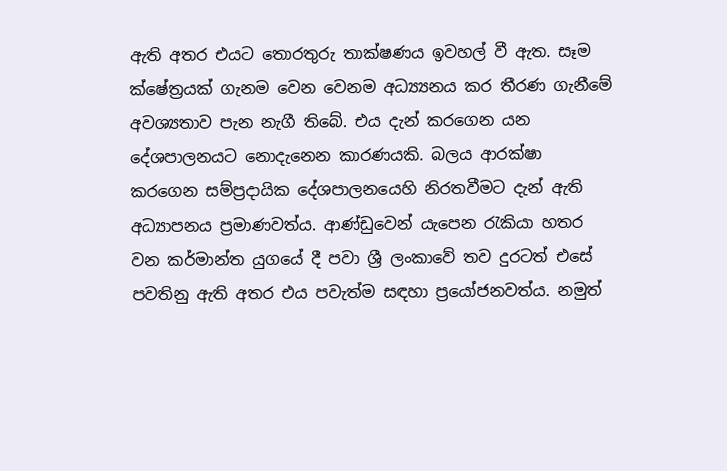ඇති අතර එයට තොරතුරු තාක්ෂණය ඉවහල් වී ඇත. සෑම ක්ෂේත්‍රයක් ගැනම වෙන වෙනම අධ්‍ය්‍යනය කර තීරණ ගැනීමේ අවශ්‍යතාව පැන නැගී තිබේ. එය දැන් කරගෙන යන දේශපාලනයට නොදැනෙන කාරණයකි. බලය ආරක්ෂා කරගෙන සම්ප්‍රදායික දේශපාලනයෙහි නිරතවීමට දැන් ඇති අධ්‍යාපනය ප්‍රමාණවත්ය. ආණ්ඩුවෙන් යැපෙන රැකියා හතර වන කර්මාන්ත යුගයේ දී පවා ශ්‍රී ලංකාවේ තව දුරටත් එසේ පවතිනු ඇති අතර එය පවැත්ම සඳහා ප්‍රයෝජනවත්ය. නමුත්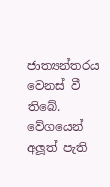ජාත්‍යන්තරය වෙනස් වී තිබේ. වේගයෙන් අලූත් පැති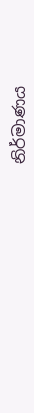නිර්මාණය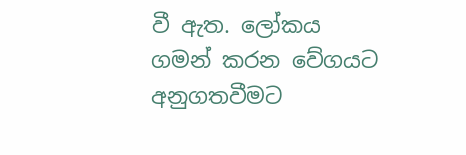වී ඇත. ලෝකය ගමන් කරන වේගයට අනුගතවීමට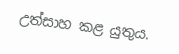උත්සාහ කළ යුතුය.